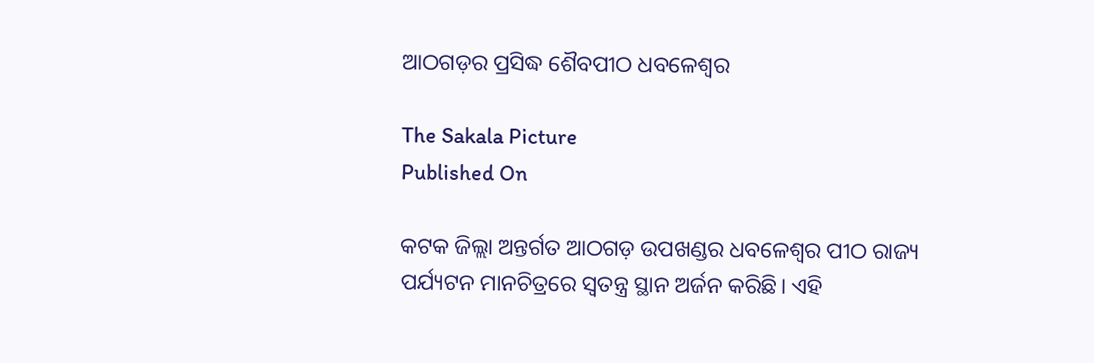ଆଠଗଡ଼ର ପ୍ରସିଦ୍ଧ ଶୈବପୀଠ ଧବଳେଶ୍ୱର

The Sakala Picture
Published On

କଟକ ଜିଲ୍ଲା ଅନ୍ତର୍ଗତ ଆଠଗଡ଼ ଉପଖଣ୍ଡର ଧବଳେଶ୍ୱର ପୀଠ ରାଜ୍ୟ ପର୍ଯ୍ୟଟନ ମାନଚିତ୍ରରେ ସ୍ୱତନ୍ତ୍ର ସ୍ଥାନ ଅର୍ଜନ କରିଛି। ଏହି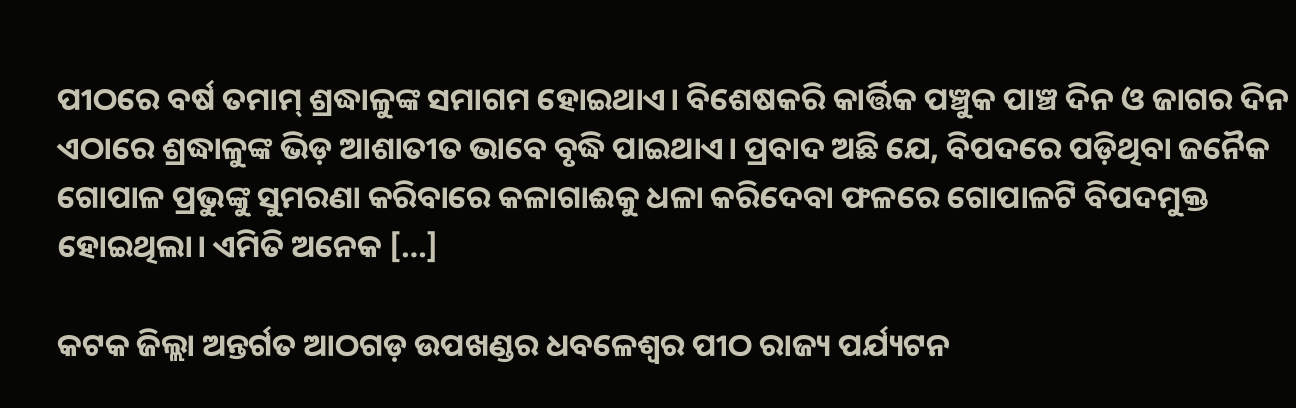ପୀଠରେ ବର୍ଷ ତମାମ୍ ଶ୍ରଦ୍ଧାଳୁଙ୍କ ସମାଗମ ହୋଇଥାଏ। ବିଶେଷକରି କାର୍ତ୍ତିକ ପଞ୍ଚୁକ ପାଞ୍ଚ ଦିନ ଓ ଜାଗର ଦିନ ଏଠାରେ ଶ୍ରଦ୍ଧାଳୁଙ୍କ ଭିଡ଼ ଆଶାତୀତ ଭାବେ ବୃଦ୍ଧି ପାଇଥାଏ। ପ୍ରବାଦ ଅଛି ଯେ, ବିପଦରେ ପଡ଼ିଥିବା ଜନୈକ ଗୋପାଳ ପ୍ରଭୁଙ୍କୁ ସୁମରଣା କରିବାରେ କଳାଗାଈକୁ ଧଳା କରିଦେବା ଫଳରେ ଗୋପାଳଟି ବିପଦମୁକ୍ତ ହୋଇଥିଲା। ଏମିତି ଅନେକ […]

କଟକ ଜିଲ୍ଲା ଅନ୍ତର୍ଗତ ଆଠଗଡ଼ ଉପଖଣ୍ଡର ଧବଳେଶ୍ୱର ପୀଠ ରାଜ୍ୟ ପର୍ଯ୍ୟଟନ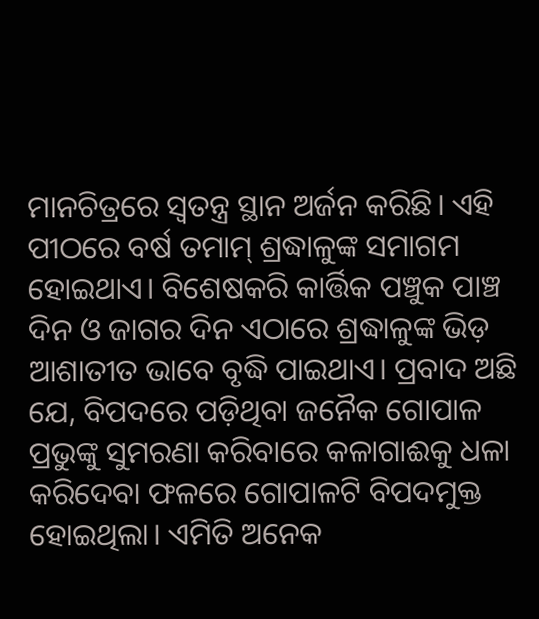ମାନଚିତ୍ରରେ ସ୍ୱତନ୍ତ୍ର ସ୍ଥାନ ଅର୍ଜନ କରିଛି। ଏହି ପୀଠରେ ବର୍ଷ ତମାମ୍ ଶ୍ରଦ୍ଧାଳୁଙ୍କ ସମାଗମ ହୋଇଥାଏ। ବିଶେଷକରି କାର୍ତ୍ତିକ ପଞ୍ଚୁକ ପାଞ୍ଚ ଦିନ ଓ ଜାଗର ଦିନ ଏଠାରେ ଶ୍ରଦ୍ଧାଳୁଙ୍କ ଭିଡ଼ ଆଶାତୀତ ଭାବେ ବୃଦ୍ଧି ପାଇଥାଏ। ପ୍ରବାଦ ଅଛି ଯେ, ବିପଦରେ ପଡ଼ିଥିବା ଜନୈକ ଗୋପାଳ ପ୍ରଭୁଙ୍କୁ ସୁମରଣା କରିବାରେ କଳାଗାଈକୁ ଧଳା କରିଦେବା ଫଳରେ ଗୋପାଳଟି ବିପଦମୁକ୍ତ ହୋଇଥିଲା। ଏମିତି ଅନେକ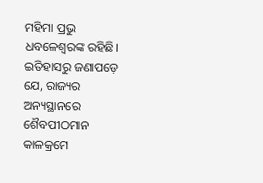ମହିମା ପ୍ରଭୁ ଧବଳେଶ୍ୱରଙ୍କ ରହିଛି। ଇତିହାସରୁ ଜଣାପଡ଼େ ଯେ, ରାଜ୍ୟର ଅନ୍ୟସ୍ଥାନରେ ଶୈବପୀଠମାନ କାଳକ୍ରମେ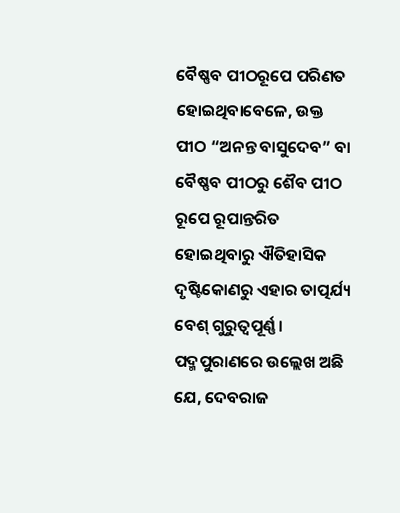ବୈଷ୍ଣବ ପୀଠରୂପେ ପରିଣତ ହୋଇଥିବାବେଳେ, ଉକ୍ତ ପୀଠ “ଅନନ୍ତ ବାସୁଦେବ” ବା ବୈଷ୍ଣବ ପୀଠରୁ ଶୈବ ପୀଠ ରୂପେ ରୂପାନ୍ତରିତ ହୋଇଥିବାରୁ ଐତିହାସିକ ଦୃଷ୍ଟିକୋଣରୁ ଏହାର ତାତ୍ପର୍ଯ୍ୟ ବେଶ୍ ଗୁରୁତ୍ୱପୂର୍ଣ୍ଣ। ପଦ୍ମପୁରାଣରେ ଉଲ୍ଲେଖ ଅଛି ଯେ, ଦେବରାଜ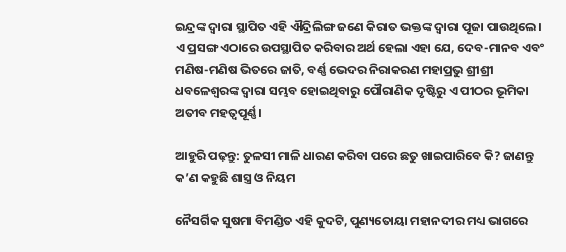ଇନ୍ଦ୍ରଙ୍କ ଦ୍ୱାରା ସ୍ଥାପିତ ଏହି ଐନ୍ଦ୍ରିଲିଙ୍ଗ ଜଣେ କିରାତ ଭକ୍ତଙ୍କ ଦ୍ୱାରା ପୂଜା ପାଉଥିଲେ। ଏ ପ୍ରସଙ୍ଗ ଏଠାରେ ଉପସ୍ଥାପିତ କରିବାର ଅର୍ଥ ହେଲା ଏହା ଯେ, ଦେବ-ମାନବ ଏବଂ ମଣିଷ-ମଣିଷ ଭିତରେ ଜାତି, ବର୍ଣ୍ଣ ଭେଦର ନିରାକରଣ ମହାପ୍ରଭୁ ଶ୍ରୀଶ୍ରୀ ଧବଳେଶ୍ୱରଙ୍କ ଦ୍ୱାରା ସମ୍ଭବ ହୋଇଥିବାରୁ ପୌରାଣିକ ଦୃଷ୍ଟିରୁ ଏ ପୀଠର ଭୂମିକା ଅତୀବ ମହତ୍ୱପୂର୍ଣ୍ଣ।

ଆହୁରି ପଢ଼ନ୍ତୁ: ତୁଳସୀ ମାଳି ଧାରଣ କରିବା ପରେ ଛତୁ ଖାଇପାରିବେ କି? ଜାଣନ୍ତୁ କ’ଣ କହୁଛି ଶାସ୍ତ୍ର ଓ ନିୟମ

ନୈସର୍ଗିକ ସୁଷମା ବିମଣ୍ଡିତ ଏହି କୁଦଟି, ପୁଣ୍ୟତୋୟା ମହାନଦୀର ମଧ୍ୟ ଭାଗରେ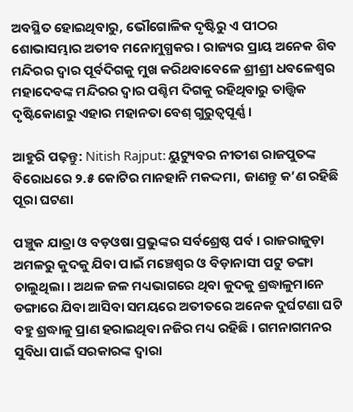ଅବସ୍ଥିତ ହୋଇଥିବାରୁ, ଭୌଗୋଳିକ ଦୃଷ୍ଟିରୁ ଏ ପୀଠର ଶୋଭାସମ୍ଭାର ଅତୀବ ମନୋମୁଗ୍ଧକର। ରାଜ୍ୟର ପ୍ରାୟ ଅନେକ ଶିବ ମନ୍ଦିରର ଦ୍ୱାର ପୂର୍ବଦିଗକୁ ମୁଖ କରିଥବାବେଳେ ଶ୍ରୀଶ୍ରୀ ଧବଳେଶ୍ୱର ମହାଦେବଙ୍କ ମନ୍ଦିରର ଦ୍ୱାର ପଶ୍ଚିମ ଦିଗକୁ ରହିଥିବାରୁ ତାତ୍ତ୍ୱିକ ଦୃଷ୍ଟିକୋଣରୁ ଏହାର ମହାନତା ବେଶ୍ ଗୁରୁତ୍ୱପୂର୍ଣ୍ଣ।

ଆହୁରି ପଢ଼ନ୍ତୁ: Nitish Rajput: ୟୁଟ୍ୟୁବର ନୀତୀଶ ରାଜପୁତଙ୍କ ବିରୋଧରେ ୨.୫ କୋଟିର ମାନହାନି ମକଦ୍ଦମା, ଜାଣନ୍ତୁ କ’ଣ ରହିଛି ପୂରା ଘଟଣା

ପଞ୍ଚୁକ ଯାତ୍ରା ଓ ବଡ଼ଓଷା ପ୍ରଭୁଙ୍କର ସର୍ବଶ୍ରେଷ୍ଠ ପର୍ବ। ରାଜରାଜୁଡ଼ା ଅମଳରୁ କୁଦକୁ ଯିବା ପାଇଁ ମଞ୍ଚେଶ୍ୱର ଓ ବିଡ଼ାନାସୀ ପଟୁ ଡଙ୍ଗା ଚାଲୁଥିଲା। ଅଥଳ ଜଳ ମଧ୍ୟଭାଗରେ ଥିବା କୁଦକୁ ଶ୍ରଦ୍ଧାଳୁମାନେ ଡଙ୍ଗାରେ ଯିବା ଆସିବା ସମୟରେ ଅତୀତରେ ଅନେକ ଦୁର୍ଘଟଣା ଘଟି ବହୁ ଶ୍ରଦ୍ଧାଳୁ ପ୍ରାଣ ହରାଇଥିବା ନଜିର ମଧ୍ୟ ରହିଛି। ଗମନାଗମନର ସୁବିଧା ପାଇଁ ସରକାରଙ୍କ ଦ୍ୱାରା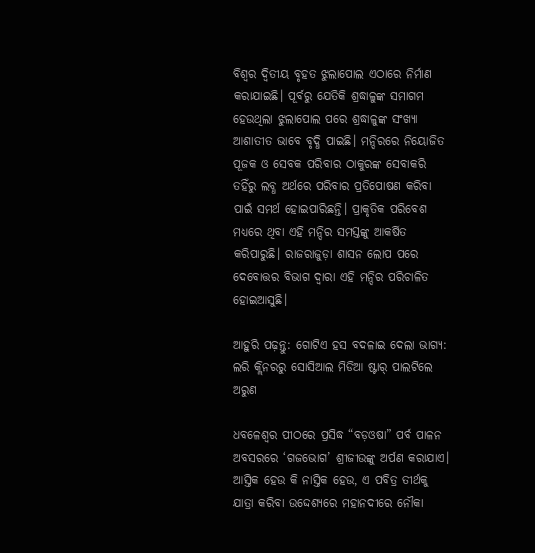ବିଶ୍ୱର ଦ୍ୱିତୀୟ ବୃହତ ଝୁଲାପୋଲ ଏଠାରେ ନିର୍ମାଣ କରାଯାଇଛି। ପୂର୍ବରୁ ଯେତିକି ଶ୍ରଦ୍ଧାଳୁଙ୍କ ସମାଗମ ହେଉଥିଲା ଝୁଲାପୋଲ ପରେ ଶ୍ରଦ୍ଧାଳୁଙ୍କ ସଂଖ୍ୟା ଆଶାତୀତ ଭାବେ ବୃଦ୍ଧି ପାଇଛି। ମନ୍ଦିରରେ ନିୟୋଜିତ ପୂଜକ ଓ ସେବକ ପରିବାର ଠାକୁରଙ୍କ ସେବାକରି ତହିଁରୁ ଲବ୍ଧ ଅର୍ଥରେ ପରିବାର ପ୍ରତିପୋଷଣ କରିବା ପାଇଁ ସମର୍ଥ ହୋଇପାରିଛନ୍ତି। ପ୍ରାକୃତିକ ପରିବେଶ ମଧ୍ୟରେ ଥିବା ଏହି ମନ୍ଦିର ସମସ୍ତଙ୍କୁ ଆକର୍ଷିତ କରିପାରୁଛି। ରାଜରାଜୁଡ଼ା ଶାସନ ଲୋପ ପରେ ଦେବୋତ୍ତର ବିଭାଗ ଦ୍ୱାରା ଏହି ମନ୍ଦିର ପରିଚାଳିତ ହୋଇଆସୁଛି।

ଆହୁରି ପଢ଼ନ୍ତୁ: ଗୋଟିଏ ହସ ବଦଳାଇ ଦେଲା ଭାଗ୍ୟ: ଲରି କ୍ଲିନରରୁ ସୋସିଆଲ ମିଡିଆ ଷ୍ଟାର୍ ପାଲଟିଲେ ଅରୁଣ

ଧବଳେଶ୍ୱର ପୀଠରେ ପ୍ରସିଦ୍ଧ “ବଡ଼ଓଷା” ପର୍ବ ପାଳନ ଅବସରରେ ‘ଗଜଭୋଗ’ ଶ୍ରୀଜୀଉଙ୍କୁ ଅର୍ପଣ କରାଯାଏ। ଆସ୍ତିକ ହେଉ କି ନାସ୍ତିକ ହେଉ, ଏ ପବିତ୍ର ତୀର୍ଥକୁ ଯାତ୍ରା କରିବା ଉଦ୍ଦେଶ୍ୟରେ ମହାନଦୀରେ ନୌକା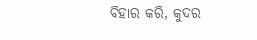ବିହାର କରି, କୁଦର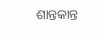ଶାନ୍ତକାନ୍ତ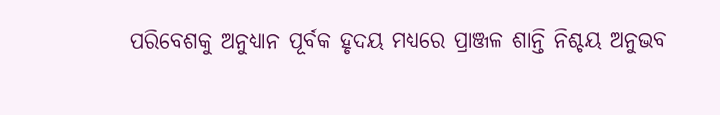ପରିବେଶକୁ ଅନୁଧ୍ୟାନ ପୂର୍ବକ ହୃଦୟ ମଧ୍ୟରେ ପ୍ରାଞ୍ଜଳ ଶାନ୍ତି ନିଶ୍ଚୟ ଅନୁଭବ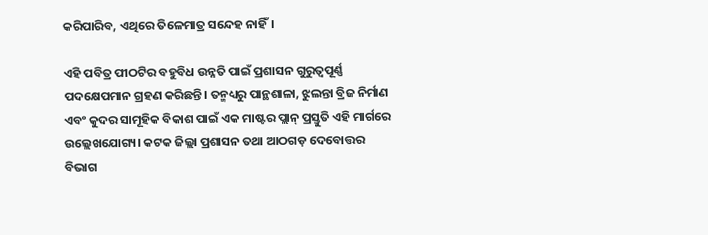କରିପାରିବ, ଏଥିରେ ତିଳେମାତ୍ର ସନ୍ଦେହ ନାହିଁ।

ଏହି ପବିତ୍ର ପୀଠଟିର ବହୁବିଧ ଉନ୍ନତି ପାଇଁ ପ୍ରଶାସନ ଗୁରୁତ୍ୱପୂର୍ଣ୍ଣ ପଦକ୍ଷେପମାନ ଗ୍ରହଣ କରିଛନ୍ତି। ତନ୍ମଧ୍ୟରୁ ପାନ୍ଥଶାଳା, ଝୁଲନ୍ତା ବ୍ରିଜ ନିର୍ମାଣ ଏବଂ କୁଦର ସାମୂହିକ ବିକାଶ ପାଇଁ ଏକ ମାଷ୍ଟର ପ୍ଲାନ୍ ପ୍ରସ୍ତୁତି ଏହି ମାର୍ଗରେ ଉଲ୍ଲେଖଯୋଗ୍ୟ। କଟକ ଜିଲ୍ଲା ପ୍ରଶାସନ ତଥା ଆଠଗଡ଼ ଦେବୋତ୍ତର ବିଭାଗ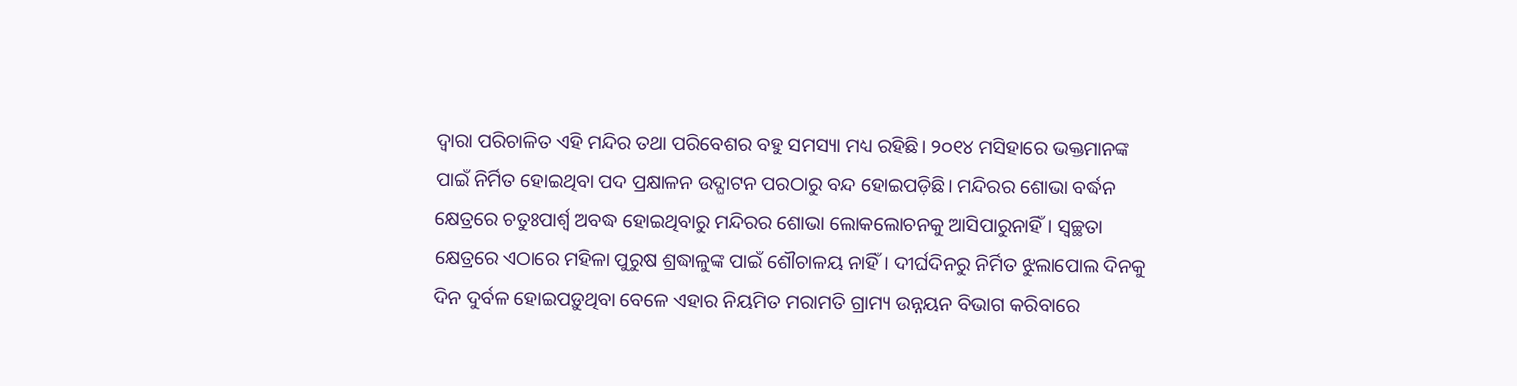ଦ୍ୱାରା ପରିଚାଳିତ ଏହି ମନ୍ଦିର ତଥା ପରିବେଶର ବହୁ ସମସ୍ୟା ମଧ୍ୟ ରହିଛି। ୨୦୧୪ ମସିହାରେ ଭକ୍ତମାନଙ୍କ ପାଇଁ ନିର୍ମିତ ହୋଇଥିବା ପଦ ପ୍ରକ୍ଷାଳନ ଉଦ୍ଘାଟନ ପରଠାରୁ ବନ୍ଦ ହୋଇପଡ଼ିଛି। ମନ୍ଦିରର ଶୋଭା ବର୍ଦ୍ଧନ କ୍ଷେତ୍ରରେ ଚତୁଃପାର୍ଶ୍ବ ଅବଦ୍ଧ ହୋଇଥିବାରୁ ମନ୍ଦିରର ଶୋଭା ଲୋକଲୋଚନକୁ ଆସିପାରୁନାହିଁ। ସ୍ୱଚ୍ଛତା କ୍ଷେତ୍ରରେ ଏଠାରେ ମହିଳା ପୁରୁଷ ଶ୍ରଦ୍ଧାଳୁଙ୍କ ପାଇଁ ଶୌଚାଳୟ ନାହିଁ। ଦୀର୍ଘଦିନରୁ ନିର୍ମିତ ଝୁଲାପୋଲ ଦିନକୁ ଦିନ ଦୁର୍ବଳ ହୋଇପଡ଼ୁଥିବା ବେଳେ ଏହାର ନିୟମିତ ମରାମତି ଗ୍ରାମ୍ୟ ଉନ୍ନୟନ ବିଭାଗ କରିବାରେ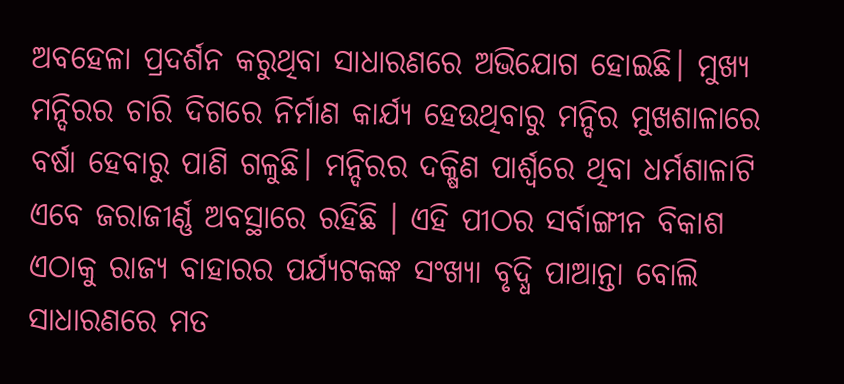ଅବହେଳା ପ୍ରଦର୍ଶନ କରୁଥିବା ସାଧାରଣରେ ଅଭିଯୋଗ ହୋଇଛି। ମୁଖ୍ୟ ମନ୍ଦିରର ଚାରି ଦିଗରେ ନିର୍ମାଣ କାର୍ଯ୍ୟ ହେଉଥିବାରୁ ମନ୍ଦିର ମୁଖଶାଳାରେ ବର୍ଷା ହେବାରୁ ପାଣି ଗଳୁଛି। ମନ୍ଦିରର ଦକ୍ଷିଣ ପାର୍ଶ୍ବରେ ଥିବା ଧର୍ମଶାଳାଟି ଏବେ ଜରାଜୀର୍ଣ୍ଣ ଅବସ୍ଥାରେ ରହିଛି । ଏହି ପୀଠର ସର୍ବାଙ୍ଗୀନ ବିକାଶ ଏଠାକୁ ରାଜ୍ୟ ବାହାରର ପର୍ଯ୍ୟଟକଙ୍କ ସଂଖ୍ୟା ବୃଦ୍ଧି ପାଆନ୍ତା ବୋଲି ସାଧାରଣରେ ମତ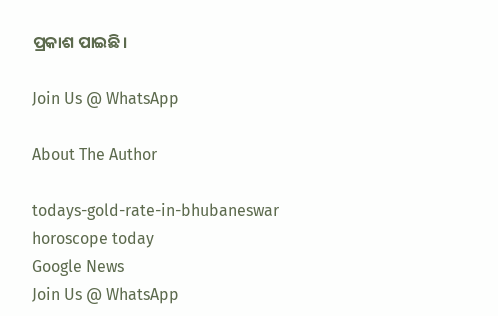ପ୍ରକାଶ ପାଇଛି।

Join Us @ WhatsApp

About The Author

todays-gold-rate-in-bhubaneswar
horoscope today
Google News
Join Us @ WhatsApp